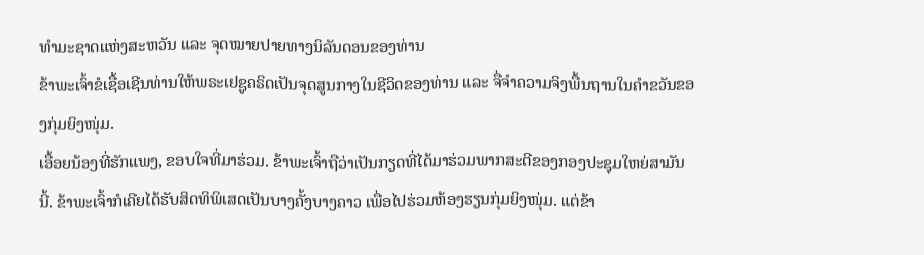ທຳມະຊາດແຫ່ງສະຫວັນ ແລະ ຈຸດໝາຍປາຍທາງນິລັນດອນຂອງທ່ານ
ຂ້າພະເຈົ້າຂໍເຊື້ອເຊີນທ່ານໃຫ້ພຣະເຢຊູຄຣິດເປັນຈຸດສູນກາງໃນຊີວິດຂອງທ່ານ ແລະ ຈື່ຈຳຄວາມຈິງພື້ນຖານໃນຄຳຂວັນຂອງກຸ່ມຍິງໜຸ່ມ.
ເອື້ອຍນ້ອງທີ່ຮັກແພງ, ຂອບໃຈທີ່ມາຮ່ວມ. ຂ້າພະເຈົ້າຖືວ່າເປັນກຽດທີ່ໄດ້ມາຮ່ວມພາກສະຕີຂອງກອງປະຊຸມໃຫຍ່ສາມັນນີ້. ຂ້າພະເຈົ້າກໍເຄີຍໄດ້ຮັບສິດທິພິເສດເປັນບາງຄັ້ງບາງຄາວ ເພື່ອໄປຮ່ວມຫ້ອງຮຽນກຸ່ມຍິງໜຸ່ມ. ແຕ່ຂ້າ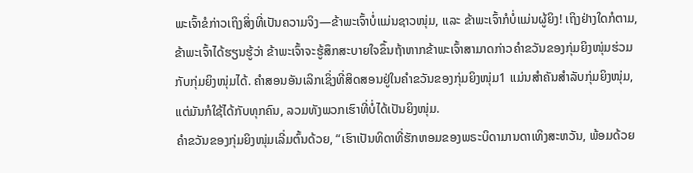ພະເຈົ້າຂໍກ່າວເຖິງສິ່ງທີ່ເປັນຄວາມຈິງ—ຂ້າພະເຈົ້າບໍ່ແມ່ນຊາວໜຸ່ມ, ແລະ ຂ້າພະເຈົ້າກໍບໍ່ແມ່ນຜູ້ຍິງ! ເຖິງຢ່າງໃດກໍຕາມ, ຂ້າພະເຈົ້າໄດ້ຮຽນຮູ້ວ່າ ຂ້າພະເຈົ້າຈະຮູ້ສຶກສະບາຍໃຈຂຶ້ນຖ້າຫາກຂ້າພະເຈົ້າສາມາດກ່າວຄຳຂວັນຂອງກຸ່ມຍິງໜຸ່ມຮ່ວມກັບກຸ່ມຍິງໜຸ່ມໄດ້. ຄຳສອນອັນເລິກເຊິ່ງທີ່ສິດສອນຢູ່ໃນຄຳຂວັນຂອງກຸ່ມຍິງໜຸ່ມ1 ແມ່ນສຳຄັນສຳລັບກຸ່ມຍິງໜຸ່ມ, ແຕ່ມັນກໍໃຊ້ໄດ້ກັບທຸກຄົນ, ລວມທັງພວກເຮົາທີ່ບໍ່ໄດ້ເປັນຍິງໜຸ່ມ.
ຄຳຂວັນຂອງກຸ່ມຍິງໜຸ່ມເລີ່ມຕົ້ນດ້ວຍ, “ເຮົາເປັນທິດາທີ່ຮັກຫອມຂອງພຣະບິດາມານດາເທິງສະຫວັນ, ພ້ອມດ້ວຍ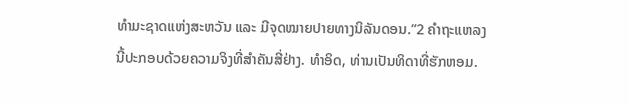ທຳມະຊາດແຫ່ງສະຫວັນ ແລະ ມີຈຸດໝາຍປາຍທາງນິລັນດອນ.”2 ຄຳຖະແຫລງນີ້ປະກອບດ້ວຍຄວາມຈິງທີ່ສຳຄັນສີ່ຢ່າງ. ທຳອິດ, ທ່ານເປັນທິດາທີ່ຮັກຫອມ.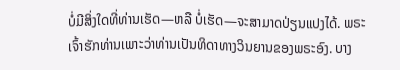ບໍ່ມີສິ່ງໃດທີ່ທ່ານເຮັດ—ຫລື ບໍ່ເຮັດ—ຈະສາມາດປ່ຽນແປງໄດ້. ພຣະເຈົ້າຮັກທ່ານເພາະວ່າທ່ານເປັນທິດາທາງວິນຍານຂອງພຣະອົງ. ບາງ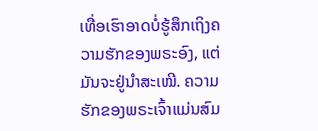ເທື່ອເຮົາອາດບໍ່ຮູ້ສຶກເຖິງຄວາມຮັກຂອງພຣະອົງ, ແຕ່ມັນຈະຢູ່ນຳສະເໝີ. ຄວາມຮັກຂອງພຣະເຈົ້າແມ່ນສົມ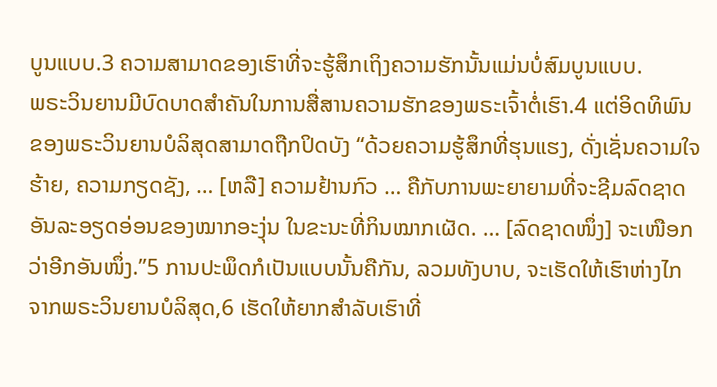ບູນແບບ.3 ຄວາມສາມາດຂອງເຮົາທີ່ຈະຮູ້ສຶກເຖິງຄວາມຮັກນັ້ນແມ່ນບໍ່ສົມບູນແບບ.
ພຣະວິນຍານມີບົດບາດສຳຄັນໃນການສື່ສານຄວາມຮັກຂອງພຣະເຈົ້າຕໍ່ເຮົາ.4 ແຕ່ອິດທິພົນຂອງພຣະວິນຍານບໍລິສຸດສາມາດຖືກປິດບັງ “ດ້ວຍຄວາມຮູ້ສຶກທີ່ຮຸນແຮງ, ດັ່ງເຊັ່ນຄວາມໃຈຮ້າຍ, ຄວາມກຽດຊັງ, … [ຫລື] ຄວາມຢ້ານກົວ … ຄືກັບການພະຍາຍາມທີ່ຈະຊີມລົດຊາດອັນລະອຽດອ່ອນຂອງໝາກອະງຸ່ນ ໃນຂະນະທີ່ກິນໝາກເຜັດ. … [ລົດຊາດໜຶ່ງ] ຈະເໜືອກວ່າອີກອັນໜຶ່ງ.”5 ການປະພຶດກໍເປັນແບບນັ້ນຄືກັນ, ລວມທັງບາບ, ຈະເຮັດໃຫ້ເຮົາຫ່າງໄກຈາກພຣະວິນຍານບໍລິສຸດ,6 ເຮັດໃຫ້ຍາກສຳລັບເຮົາທີ່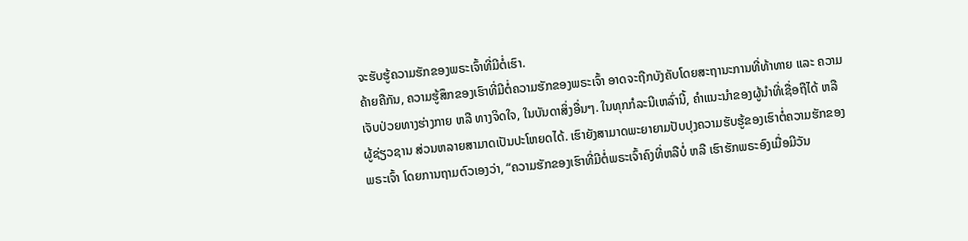ຈະຮັບຮູ້ຄວາມຮັກຂອງພຣະເຈົ້າທີ່ມີຕໍ່ເຮົາ.
ຄ້າຍຄືກັນ, ຄວາມຮູ້ສຶກຂອງເຮົາທີ່ມີຕໍ່ຄວາມຮັກຂອງພຣະເຈົ້າ ອາດຈະຖືກບັງຄັບໂດຍສະຖານະການທີ່ທ້າທາຍ ແລະ ຄວາມເຈັບປ່ວຍທາງຮ່າງກາຍ ຫລື ທາງຈິດໃຈ, ໃນບັນດາສິ່ງອື່ນໆ. ໃນທຸກກໍລະນີເຫລົ່ານີ້, ຄຳແນະນຳຂອງຜູ້ນຳທີ່ເຊື່ອຖືໄດ້ ຫລື ຜູ້ຊ່ຽວຊານ ສ່ວນຫລາຍສາມາດເປັນປະໂຫຍດໄດ້. ເຮົາຍັງສາມາດພະຍາຍາມປັບປຸງຄວາມຮັບຮູ້ຂອງເຮົາຕໍ່ຄວາມຮັກຂອງພຣະເຈົ້າ ໂດຍການຖາມຕົວເອງວ່າ, “ຄວາມຮັກຂອງເຮົາທີ່ມີຕໍ່ພຣະເຈົ້າຄົງທີ່ຫລືບໍ່ ຫລື ເຮົາຮັກພຣະອົງເມື່ອມີວັນ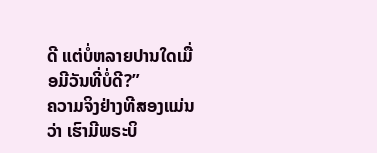ດີ ແຕ່ບໍ່ຫລາຍປານໃດເມື່ອມີວັນທີ່ບໍ່ດີ?”
ຄວາມຈິງຢ່າງທີສອງແມ່ນວ່າ ເຮົາມີພຣະບິ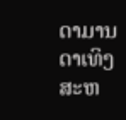ດາມານດາເທິງສະຫ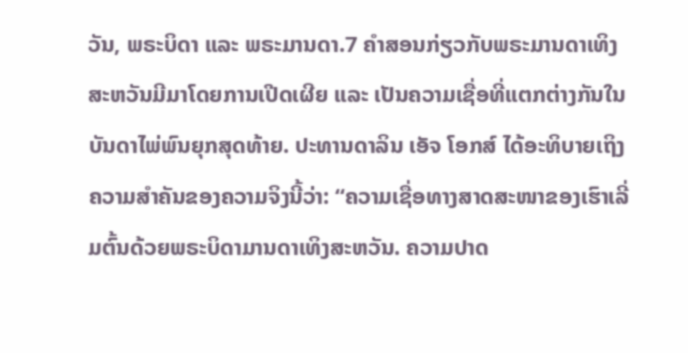ວັນ, ພຣະບິດາ ແລະ ພຣະມານດາ.7 ຄຳສອນກ່ຽວກັບພຣະມານດາເທິງສະຫວັນມີມາໂດຍການເປີດເຜີຍ ແລະ ເປັນຄວາມເຊື່ອທີ່ແຕກຕ່າງກັນໃນບັນດາໄພ່ພົນຍຸກສຸດທ້າຍ. ປະທານດາລິນ ເອັຈ ໂອກສ໌ ໄດ້ອະທິບາຍເຖິງຄວາມສຳຄັນຂອງຄວາມຈິງນີ້ວ່າ: “ຄວາມເຊື່ອທາງສາດສະໜາຂອງເຮົາເລີ່ມຕົ້ນດ້ວຍພຣະບິດາມານດາເທິງສະຫວັນ. ຄວາມປາດ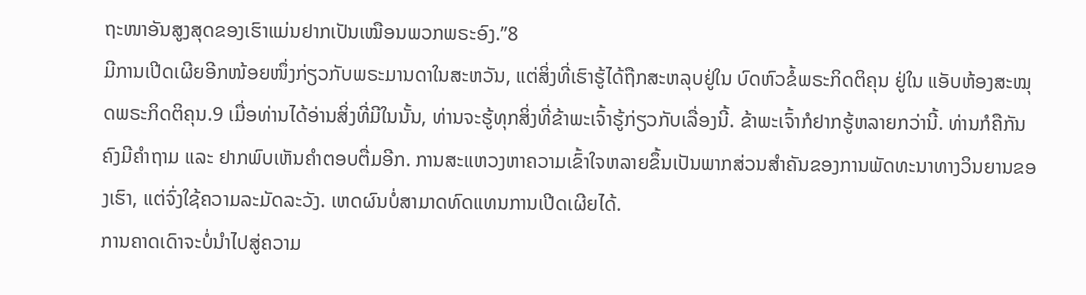ຖະໜາອັນສູງສຸດຂອງເຮົາແມ່ນຢາກເປັນເໝືອນພວກພຣະອົງ.”8
ມີການເປີດເຜີຍອີກໜ້ອຍໜຶ່ງກ່ຽວກັບພຣະມານດາໃນສະຫວັນ, ແຕ່ສິ່ງທີ່ເຮົາຮູ້ໄດ້ຖືກສະຫລຸບຢູ່ໃນ ບົດຫົວຂໍ້ພຣະກິດຕິຄຸນ ຢູ່ໃນ ແອັບຫ້ອງສະໝຸດພຣະກິດຕິຄຸນ.9 ເມື່ອທ່ານໄດ້ອ່ານສິ່ງທີ່ມີໃນນັ້ນ, ທ່ານຈະຮູ້ທຸກສິ່ງທີ່ຂ້າພະເຈົ້າຮູ້ກ່ຽວກັບເລື່ອງນີ້. ຂ້າພະເຈົ້າກໍຢາກຮູ້ຫລາຍກວ່ານີ້. ທ່ານກໍຄືກັນ ຄົງມີຄຳຖາມ ແລະ ຢາກພົບເຫັນຄຳຕອບຕື່ມອີກ. ການສະແຫວງຫາຄວາມເຂົ້າໃຈຫລາຍຂຶ້ນເປັນພາກສ່ວນສຳຄັນຂອງການພັດທະນາທາງວິນຍານຂອງເຮົາ, ແຕ່ຈົ່ງໃຊ້ຄວາມລະມັດລະວັງ. ເຫດຜົນບໍ່ສາມາດທົດແທນການເປີດເຜີຍໄດ້.
ການຄາດເດົາຈະບໍ່ນຳໄປສູ່ຄວາມ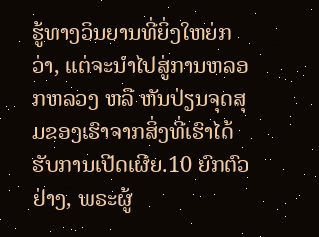ຮູ້ທາງວິນຍານທີ່ຍິ່ງໃຫຍ່ກວ່າ, ແຕ່ຈະນຳໄປສູ່ການຫລອກຫລວງ ຫລື ຫັນປ່ຽນຈຸດສຸມຂອງເຮົາຈາກສິ່ງທີ່ເຮົາໄດ້ຮັບການເປີດເຜີຍ.10 ຍົກຕົວຢ່າງ, ພຣະຜູ້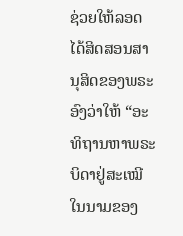ຊ່ວຍໃຫ້ລອດໄດ້ສິດສອນສານຸສິດຂອງພຣະອົງວ່າໃຫ້ “ອະທິຖານຫາພຣະບິດາຢູ່ສະເໝີໃນນາມຂອງ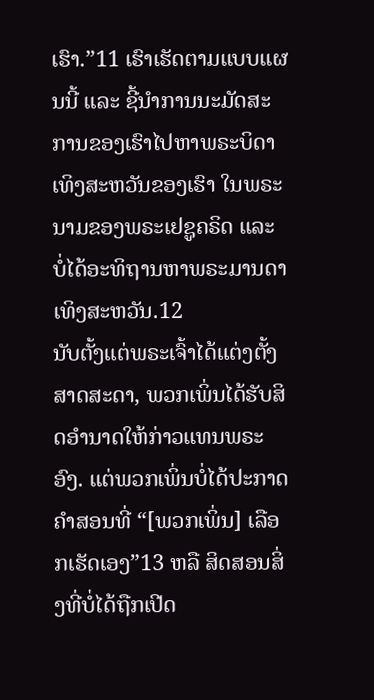ເຮົາ.”11 ເຮົາເຮັດຕາມແບບແຜນນີ້ ແລະ ຊີ້ນຳການນະມັດສະການຂອງເຮົາໄປຫາພຣະບິດາເທິງສະຫວັນຂອງເຮົາ ໃນພຣະນາມຂອງພຣະເຢຊູຄຣິດ ແລະ ບໍ່ໄດ້ອະທິຖານຫາພຣະມານດາເທິງສະຫວັນ.12
ນັບຕັ້ງແຕ່ພຣະເຈົ້າໄດ້ແຕ່ງຕັ້ງສາດສະດາ, ພວກເພິ່ນໄດ້ຮັບສິດອຳນາດໃຫ້ກ່າວແທນພຣະອົງ. ແຕ່ພວກເພິ່ນບໍ່ໄດ້ປະກາດຄຳສອນທີ່ “[ພວກເພິ່ນ] ເລືອກເຮັດເອງ”13 ຫລື ສິດສອນສິ່ງທີ່ບໍ່ໄດ້ຖືກເປີດ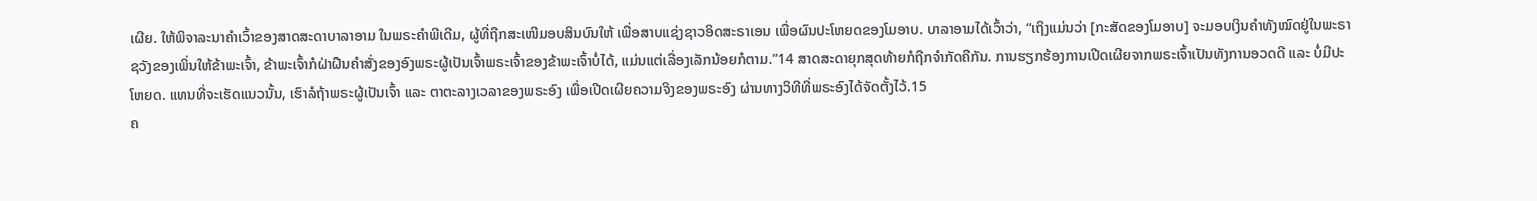ເຜີຍ. ໃຫ້ພິຈາລະນາຄຳເວົ້າຂອງສາດສະດາບາລາອາມ ໃນພຣະຄຳພີເດີມ, ຜູ້ທີ່ຖືກສະເໜີມອບສິນບົນໃຫ້ ເພື່ອສາບແຊ່ງຊາວອິດສະຣາເອນ ເພື່ອຜົນປະໂຫຍດຂອງໂມອາບ. ບາລາອາມໄດ້ເວົ້າວ່າ, “ເຖິງແມ່ນວ່າ [ກະສັດຂອງໂມອາບ] ຈະມອບເງິນຄຳທັງໝົດຢູ່ໃນພະຣາຊວັງຂອງເພິ່ນໃຫ້ຂ້າພະເຈົ້າ, ຂ້າພະເຈົ້າກໍຝ່າຝືນຄຳສັ່ງຂອງອົງພຣະຜູ້ເປັນເຈົ້າພຣະເຈົ້າຂອງຂ້າພະເຈົ້າບໍ່ໄດ້, ແມ່ນແຕ່ເລື່ອງເລັກນ້ອຍກໍຕາມ.”14 ສາດສະດາຍຸກສຸດທ້າຍກໍຖືກຈຳກັດຄືກັນ. ການຮຽກຮ້ອງການເປີດເຜີຍຈາກພຣະເຈົ້າເປັນທັງການອວດດີ ແລະ ບໍ່ມີປະໂຫຍດ. ແທນທີ່ຈະເຮັດແນວນັ້ນ, ເຮົາລໍຖ້າພຣະຜູ້ເປັນເຈົ້າ ແລະ ຕາຕະລາງເວລາຂອງພຣະອົງ ເພື່ອເປີດເຜີຍຄວາມຈິງຂອງພຣະອົງ ຜ່ານທາງວິທີທີ່ພຣະອົງໄດ້ຈັດຕັ້ງໄວ້.15
ຄ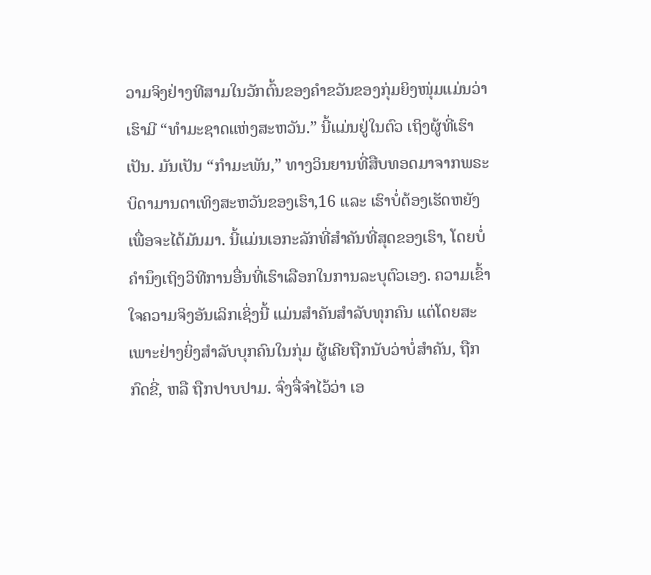ວາມຈິງຢ່າງທີສາມໃນວັກຕົ້ນຂອງຄຳຂວັນຂອງກຸ່ມຍິງໜຸ່ມແມ່ນວ່າ ເຮົາມີ “ທຳມະຊາດແຫ່ງສະຫວັນ.” ນີ້ແມ່ນຢູ່ໃນຕົວ ເຖິງຜູ້ທີ່ເຮົາເປັນ. ມັນເປັນ “ກຳມະພັນ,” ທາງວິນຍານທີ່ສືບທອດມາຈາກພຣະບິດາມານດາເທິງສະຫວັນຂອງເຮົາ,16 ແລະ ເຮົາບໍ່ຕ້ອງເຮັດຫຍັງເພື່ອຈະໄດ້ມັນມາ. ນີ້ແມ່ນເອກະລັກທີ່ສຳຄັນທີ່ສຸດຂອງເຮົາ, ໂດຍບໍ່ຄຳນຶງເຖິງວິທີການອື່ນທີ່ເຮົາເລືອກໃນການລະບຸຕົວເອງ. ຄວາມເຂົ້າໃຈຄວາມຈິງອັນເລິກເຊິ່ງນີ້ ແມ່ນສຳຄັນສຳລັບທຸກຄົນ ແຕ່ໂດຍສະເພາະຢ່າງຍິ່ງສຳລັບບຸກຄົນໃນກຸ່ມ ຜູ້ເຄີຍຖືກນັບວ່າບໍ່ສຳຄັນ, ຖືກກົດຂີ່, ຫລື ຖືກປາບປາມ. ຈົ່ງຈື່ຈຳໄວ້ວ່າ ເອ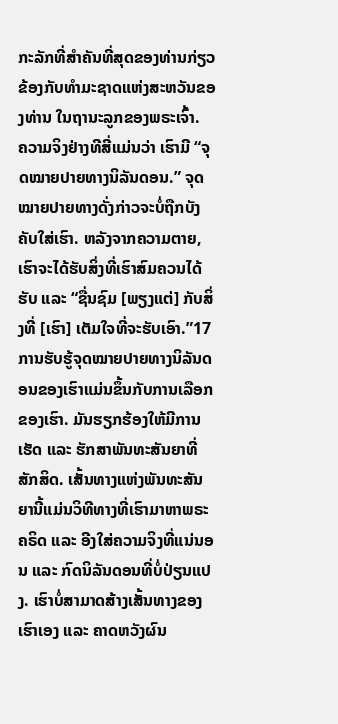ກະລັກທີ່ສຳຄັນທີ່ສຸດຂອງທ່ານກ່ຽວຂ້ອງກັບທຳມະຊາດແຫ່ງສະຫວັນຂອງທ່ານ ໃນຖານະລູກຂອງພຣະເຈົ້າ.
ຄວາມຈິງຢ່າງທີສີ່ແມ່ນວ່າ ເຮົາມີ “ຈຸດໝາຍປາຍທາງນິລັນດອນ.” ຈຸດໝາຍປາຍທາງດັ່ງກ່າວຈະບໍ່ຖືກບັງຄັບໃສ່ເຮົາ. ຫລັງຈາກຄວາມຕາຍ, ເຮົາຈະໄດ້ຮັບສິ່ງທີ່ເຮົາສົມຄວນໄດ້ຮັບ ແລະ “ຊື່ນຊົມ [ພຽງແຕ່] ກັບສິ່ງທີ່ [ເຮົາ] ເຕັມໃຈທີ່ຈະຮັບເອົາ.”17 ການຮັບຮູ້ຈຸດໝາຍປາຍທາງນິລັນດອນຂອງເຮົາແມ່ນຂຶ້ນກັບການເລືອກຂອງເຮົາ. ມັນຮຽກຮ້ອງໃຫ້ມີການເຮັດ ແລະ ຮັກສາພັນທະສັນຍາທີ່ສັກສິດ. ເສັ້ນທາງແຫ່ງພັນທະສັນຍານີ້ແມ່ນວິທີທາງທີ່ເຮົາມາຫາພຣະຄຣິດ ແລະ ອີງໃສ່ຄວາມຈິງທີ່ແນ່ນອນ ແລະ ກົດນິລັນດອນທີ່ບໍ່ປ່ຽນແປງ. ເຮົາບໍ່ສາມາດສ້າງເສັ້ນທາງຂອງເຮົາເອງ ແລະ ຄາດຫວັງຜົນ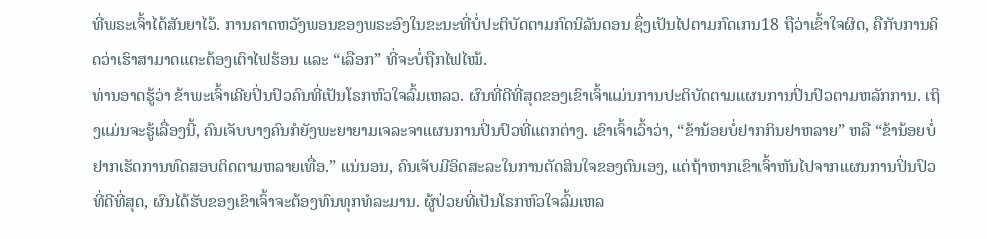ທີ່ພຣະເຈົ້າໄດ້ສັນຍາໄວ້. ການຄາດຫວັງພອນຂອງພຣະອົງໃນຂະນະທີ່ບໍ່ປະຕິບັດຕາມກົດນິລັນດອນ ຊຶ່ງເປັນໄປຕາມກົດເກນ18 ຖືວ່າເຂົ້າໃຈຜິດ, ຄືກັບການຄິດວ່າເຮົາສາມາດແຕະຕ້ອງເຕົາໄຟຮ້ອນ ແລະ “ເລືອກ” ທີ່ຈະບໍ່ຖືກໄຟໄໝ້.
ທ່ານອາດຮູ້ວ່າ ຂ້າພະເຈົ້າເຄີຍປິ່ນປົວຄົນທີ່ເປັນໂຣກຫົວໃຈລົ້ມເຫລວ. ຜົນທີ່ດີທີ່ສຸດຂອງເຂົາເຈົ້າແມ່ນການປະຕິບັດຕາມແຜນການປິ່ນປົວຕາມຫລັກການ. ເຖິງແມ່ນຈະຮູ້ເລື່ອງນີ້, ຄົນເຈັບບາງຄົນກໍຍັງພະຍາຍາມເຈລະຈາແຜນການປິ່ນປົວທີ່ແຕກຕ່າງ. ເຂົາເຈົ້າເວົ້າວ່າ, “ຂ້ານ້ອຍບໍ່ຢາກກິນຢາຫລາຍ” ຫລື “ຂ້ານ້ອຍບໍ່ຢາກເຮັດການທົດສອບຕິດຕາມຫລາຍເທື່ອ.” ແນ່ນອນ, ຄົນເຈັບມີອິດສະລະໃນການຕັດສິນໃຈຂອງຕົນເອງ, ແຕ່ຖ້າຫາກເຂົາເຈົ້າຫັນໄປຈາກແຜນການປິ່ນປົວທີ່ດີທີ່ສຸດ, ຜົນໄດ້ຮັບຂອງເຂົາເຈົ້າຈະຕ້ອງທົນທຸກທໍລະມານ. ຜູ້ປ່ວຍທີ່ເປັນໂຣກຫົວໃຈລົ້ມເຫລ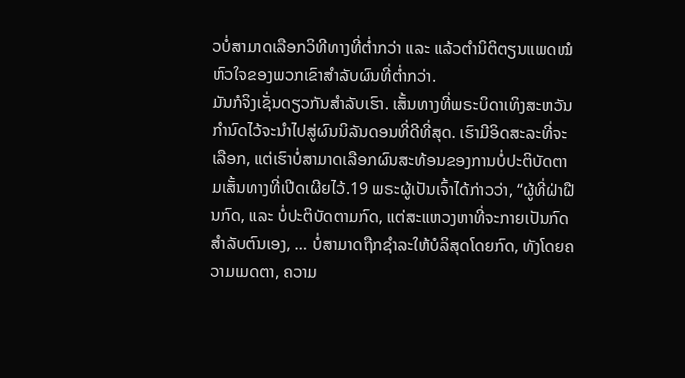ວບໍ່ສາມາດເລືອກວິທີທາງທີ່ຕ່ຳກວ່າ ແລະ ແລ້ວຕຳນິຕິຕຽນແພດໝໍຫົວໃຈຂອງພວກເຂົາສຳລັບຜົນທີ່ຕ່ຳກວ່າ.
ມັນກໍຈິງເຊັ່ນດຽວກັນສຳລັບເຮົາ. ເສັ້ນທາງທີ່ພຣະບິດາເທິງສະຫວັນກຳນົດໄວ້ຈະນຳໄປສູ່ຜົນນິລັນດອນທີ່ດີທີ່ສຸດ. ເຮົາມີອິດສະລະທີ່ຈະເລືອກ, ແຕ່ເຮົາບໍ່ສາມາດເລືອກຜົນສະທ້ອນຂອງການບໍ່ປະຕິບັດຕາມເສັ້ນທາງທີ່ເປີດເຜີຍໄວ້.19 ພຣະຜູ້ເປັນເຈົ້າໄດ້ກ່າວວ່າ, “ຜູ້ທີ່ຝ່າຝືນກົດ, ແລະ ບໍ່ປະຕິບັດຕາມກົດ, ແຕ່ສະແຫວງຫາທີ່ຈະກາຍເປັນກົດສຳລັບຕົນເອງ, … ບໍ່ສາມາດຖືກຊຳລະໃຫ້ບໍລິສຸດໂດຍກົດ, ທັງໂດຍຄວາມເມດຕາ, ຄວາມ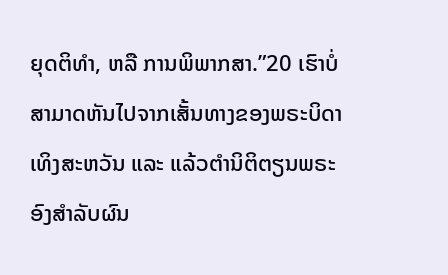ຍຸດຕິທຳ, ຫລື ການພິພາກສາ.”20 ເຮົາບໍ່ສາມາດຫັນໄປຈາກເສັ້ນທາງຂອງພຣະບິດາເທິງສະຫວັນ ແລະ ແລ້ວຕຳນິຕິຕຽນພຣະອົງສຳລັບຜົນ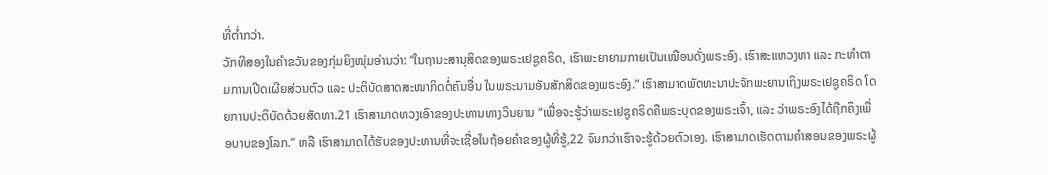ທີ່ຕ່ຳກວ່າ.
ວັກທີສອງໃນຄຳຂວັນຂອງກຸ່ມຍິງໜຸ່ມອ່ານວ່າ: “ໃນຖານະສານຸສິດຂອງພຣະເຢຊູຄຣິດ, ເຮົາພະຍາຍາມກາຍເປັນເໝືອນດັ່ງພຣະອົງ. ເຮົາສະແຫວງຫາ ແລະ ກະທຳຕາມການເປີດເຜີຍສ່ວນຕົວ ແລະ ປະຕິບັດສາດສະໜາກິດຕໍ່ຄົນອື່ນ ໃນພຣະນາມອັນສັກສິດຂອງພຣະອົງ.” ເຮົາສາມາດພັດທະນາປະຈັກພະຍານເຖິງພຣະເຢຊູຄຣິດ ໂດຍການປະຕິບັດດ້ວຍສັດທາ.21 ເຮົາສາມາດທວງເອົາຂອງປະທານທາງວິນຍານ “ເພື່ອຈະຮູ້ວ່າພຣະເຢຊູຄຣິດຄືພຣະບຸດຂອງພຣະເຈົ້າ, ແລະ ວ່າພຣະອົງໄດ້ຖືກຄຶງເພື່ອບາບຂອງໂລກ.” ຫລື ເຮົາສາມາດໄດ້ຮັບຂອງປະທານທີ່ຈະເຊື່ອໃນຖ້ອຍຄຳຂອງຜູ້ທີ່ຮູ້,22 ຈົນກວ່າເຮົາຈະຮູ້ດ້ວຍຕົວເອງ. ເຮົາສາມາດເຮັດຕາມຄຳສອນຂອງພຣະຜູ້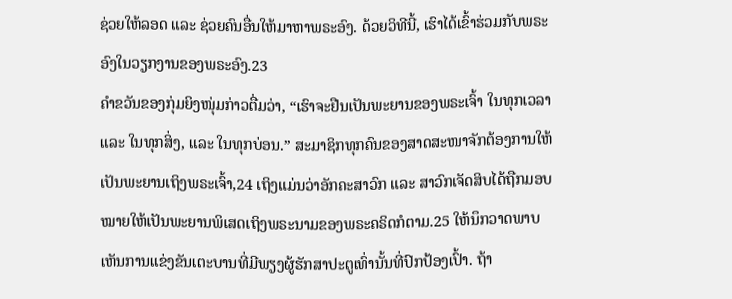ຊ່ວຍໃຫ້ລອດ ແລະ ຊ່ວຍຄົນອື່ນໃຫ້ມາຫາພຣະອົງ. ດ້ວຍວິທີນີ້, ເຮົາໄດ້ເຂົ້າຮ່ວມກັບພຣະອົງໃນວຽກງານຂອງພຣະອົງ.23
ຄຳຂວັນຂອງກຸ່ມຍິງໜຸ່ມກ່າວຕື່ມວ່າ, “ເຮົາຈະຢືນເປັນພະຍານຂອງພຣະເຈົ້າ ໃນທຸກເວລາ ແລະ ໃນທຸກສິ່ງ, ແລະ ໃນທຸກບ່ອນ.” ສະມາຊິກທຸກຄົນຂອງສາດສະໜາຈັກຕ້ອງການໃຫ້ເປັນພະຍານເຖິງພຣະເຈົ້າ,24 ເຖິງແມ່ນວ່າອັກຄະສາວົກ ແລະ ສາວົກເຈັດສິບໄດ້ຖືກມອບໝາຍໃຫ້ເປັນພະຍານພິເສດເຖິງພຣະນາມຂອງພຣະຄຣິດກໍຕາມ.25 ໃຫ້ນຶກວາດພາບເຫັນການແຂ່ງຂັນເຕະບານທີ່ມີພຽງຜູ້ຮັກສາປະຕູເທົ່ານັ້ນທີ່ປົກປ້ອງເປົ້າ. ຖ້າ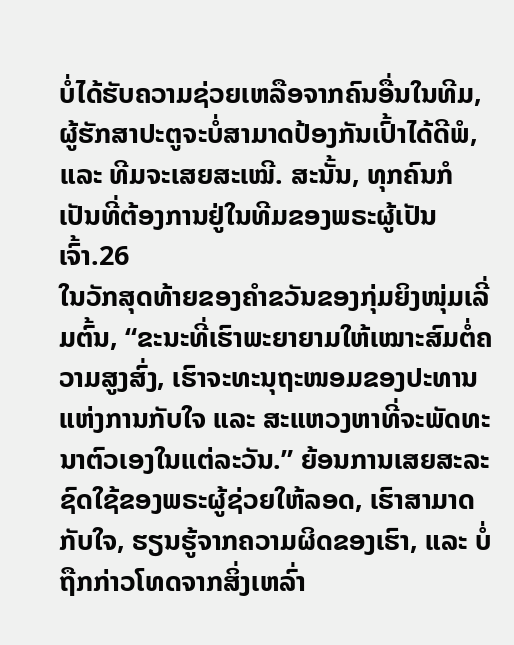ບໍ່ໄດ້ຮັບຄວາມຊ່ວຍເຫລືອຈາກຄົນອື່ນໃນທີມ, ຜູ້ຮັກສາປະຕູຈະບໍ່ສາມາດປ້ອງກັນເປົ້າໄດ້ດີພໍ, ແລະ ທີມຈະເສຍສະເໝີ. ສະນັ້ນ, ທຸກຄົນກໍເປັນທີ່ຕ້ອງການຢູ່ໃນທີມຂອງພຣະຜູ້ເປັນເຈົ້າ.26
ໃນວັກສຸດທ້າຍຂອງຄຳຂວັນຂອງກຸ່ມຍິງໜຸ່ມເລີ່ມຕົ້ນ, “ຂະນະທີ່ເຮົາພະຍາຍາມໃຫ້ເໝາະສົມຕໍ່ຄວາມສູງສົ່ງ, ເຮົາຈະທະນຸຖະໜອມຂອງປະທານແຫ່ງການກັບໃຈ ແລະ ສະແຫວງຫາທີ່ຈະພັດທະນາຕົວເອງໃນແຕ່ລະວັນ.” ຍ້ອນການເສຍສະລະຊົດໃຊ້ຂອງພຣະຜູ້ຊ່ວຍໃຫ້ລອດ, ເຮົາສາມາດກັບໃຈ, ຮຽນຮູ້ຈາກຄວາມຜິດຂອງເຮົາ, ແລະ ບໍ່ຖືກກ່າວໂທດຈາກສິ່ງເຫລົ່າ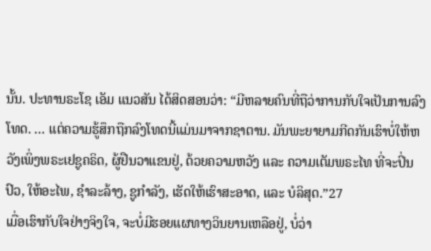ນັ້ນ. ປະທານຣະໂຊ ເອັມ ແນວສັນ ໄດ້ສິດສອນວ່າ: “ມີຫລາຍຄົນທີ່ຖືວ່າການກັບໃຈເປັນການລົງໂທດ. … ແຕ່ຄວາມຮູ້ສຶກຖືກລົງໂທດນີ້ແມ່ນມາຈາກຊາຕານ. ມັນພະຍາຍາມກີດກັນເຮົາບໍ່ໃຫ້ຫວັງເພິ່ງພຣະເຢຊູຄຣິດ, ຜູ້ຢືນວາແຂນຢູ່, ດ້ວຍຄວາມຫວັງ ແລະ ຄວາມເຕັມພຣະໄທ ທີ່ຈະປິ່ນປົວ, ໃຫ້ອະໄພ, ຊຳລະລ້າງ, ຊູກຳລັງ, ເຮັດໃຫ້ເຮົາສະອາດ, ແລະ ບໍລິສຸດ.”27
ເມື່ອເຮົາກັບໃຈຢ່າງຈິງໃຈ, ຈະບໍ່ມີຮອຍແຜທາງວິນຍານເຫລືອຢູ່, ບໍ່ວ່າ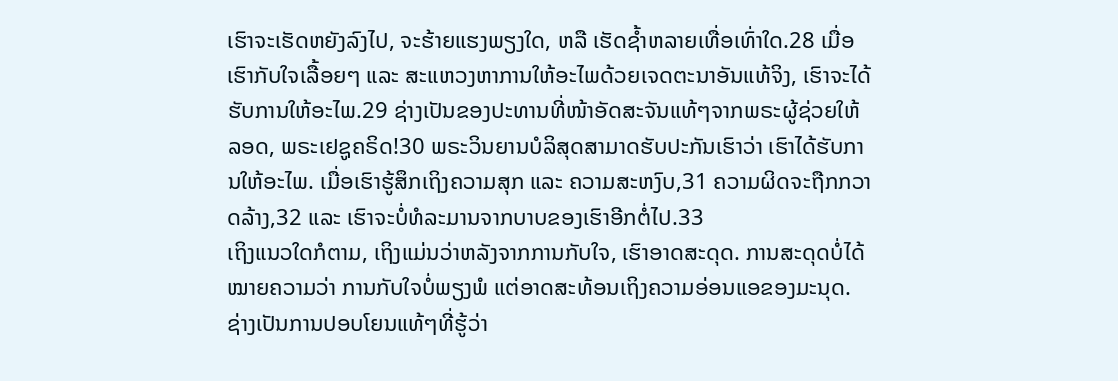ເຮົາຈະເຮັດຫຍັງລົງໄປ, ຈະຮ້າຍແຮງພຽງໃດ, ຫລື ເຮັດຊ້ຳຫລາຍເທື່ອເທົ່າໃດ.28 ເມື່ອເຮົາກັບໃຈເລື້ອຍໆ ແລະ ສະແຫວງຫາການໃຫ້ອະໄພດ້ວຍເຈດຕະນາອັນແທ້ຈິງ, ເຮົາຈະໄດ້ຮັບການໃຫ້ອະໄພ.29 ຊ່າງເປັນຂອງປະທານທີ່ໜ້າອັດສະຈັນແທ້ໆຈາກພຣະຜູ້ຊ່ວຍໃຫ້ລອດ, ພຣະເຢຊູຄຣິດ!30 ພຣະວິນຍານບໍລິສຸດສາມາດຮັບປະກັນເຮົາວ່າ ເຮົາໄດ້ຮັບການໃຫ້ອະໄພ. ເມື່ອເຮົາຮູ້ສຶກເຖິງຄວາມສຸກ ແລະ ຄວາມສະຫງົບ,31 ຄວາມຜິດຈະຖືກກວາດລ້າງ,32 ແລະ ເຮົາຈະບໍ່ທໍລະມານຈາກບາບຂອງເຮົາອີກຕໍ່ໄປ.33
ເຖິງແນວໃດກໍຕາມ, ເຖິງແມ່ນວ່າຫລັງຈາກການກັບໃຈ, ເຮົາອາດສະດຸດ. ການສະດຸດບໍ່ໄດ້ໝາຍຄວາມວ່າ ການກັບໃຈບໍ່ພຽງພໍ ແຕ່ອາດສະທ້ອນເຖິງຄວາມອ່ອນແອຂອງມະນຸດ. ຊ່າງເປັນການປອບໂຍນແທ້ໆທີ່ຮູ້ວ່າ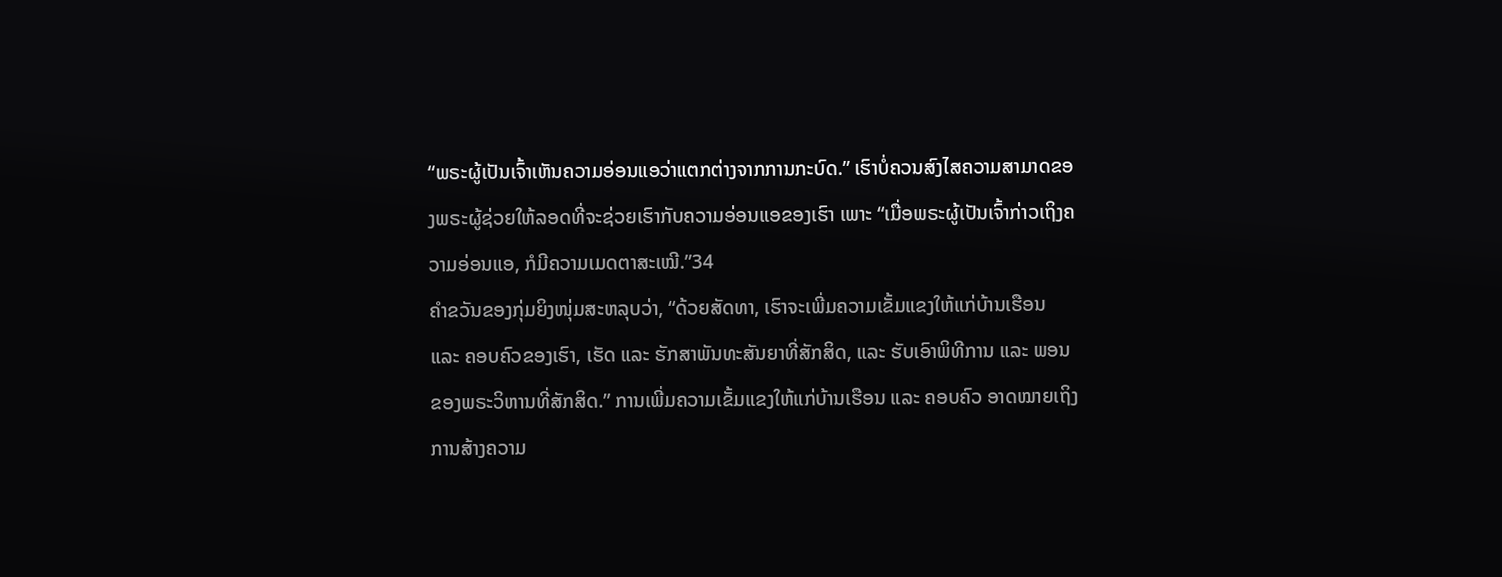“ພຣະຜູ້ເປັນເຈົ້າເຫັນຄວາມອ່ອນແອວ່າແຕກຕ່າງຈາກການກະບົດ.” ເຮົາບໍ່ຄວນສົງໄສຄວາມສາມາດຂອງພຣະຜູ້ຊ່ວຍໃຫ້ລອດທີ່ຈະຊ່ວຍເຮົາກັບຄວາມອ່ອນແອຂອງເຮົາ ເພາະ “ເມື່ອພຣະຜູ້ເປັນເຈົ້າກ່າວເຖິງຄວາມອ່ອນແອ, ກໍມີຄວາມເມດຕາສະເໝີ.”34
ຄຳຂວັນຂອງກຸ່ມຍິງໜຸ່ມສະຫລຸບວ່າ, “ດ້ວຍສັດທາ, ເຮົາຈະເພີ່ມຄວາມເຂັ້ມແຂງໃຫ້ແກ່ບ້ານເຮືອນ ແລະ ຄອບຄົວຂອງເຮົາ, ເຮັດ ແລະ ຮັກສາພັນທະສັນຍາທີ່ສັກສິດ, ແລະ ຮັບເອົາພິທີການ ແລະ ພອນຂອງພຣະວິຫານທີ່ສັກສິດ.” ການເພີ່ມຄວາມເຂັ້ມແຂງໃຫ້ແກ່ບ້ານເຮືອນ ແລະ ຄອບຄົວ ອາດໝາຍເຖິງການສ້າງຄວາມ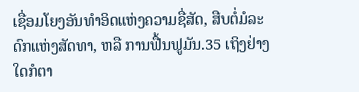ເຊື່ອມໂຍງອັນທຳອິດແຫ່ງຄວາມຊື່ສັດ, ສືບຕໍ່ມໍລະດົກແຫ່ງສັດທາ, ຫລື ການຟື້ນຟູມັນ.35 ເຖິງຢ່າງໃດກໍຕາ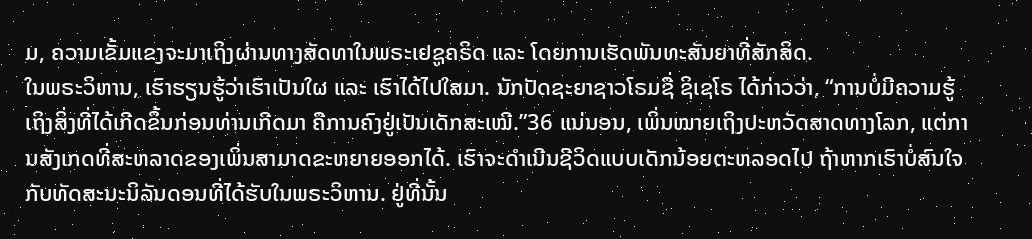ມ, ຄວາມເຂັ້ມແຂງຈະມາເຖິງຜ່ານທາງສັດທາໃນພຣະເຢຊູຄຣິດ ແລະ ໂດຍການເຮັດພັນທະສັນຍາທີ່ສັກສິດ.
ໃນພຣະວິຫານ, ເຮົາຮຽນຮູ້ວ່າເຮົາເປັນໃຜ ແລະ ເຮົາໄດ້ໄປໃສມາ. ນັກປັດຊະຍາຊາວໂຣມຊື່ ຊິເຊໂຣ ໄດ້ກ່າວວ່າ, “ການບໍ່ມີຄວາມຮູ້ເຖິງສິ່ງທີ່ໄດ້ເກີດຂຶ້ນກ່ອນທ່ານເກີດມາ ຄືການຄົງຢູ່ເປັນເດັກສະເໝີ.”36 ແນ່ນອນ, ເພິ່ນໝາຍເຖິງປະຫວັດສາດທາງໂລກ, ແຕ່ການສັງເກດທີ່ສະຫລາດຂອງເພິ່ນສາມາດຂະຫຍາຍອອກໄດ້. ເຮົາຈະດຳເນີນຊີວິດແບບເດັກນ້ອຍຕະຫລອດໄປ ຖ້າຫາກເຮົາບໍ່ສົນໃຈກັບທັດສະນະນິລັນດອນທີ່ໄດ້ຮັບໃນພຣະວິຫານ. ຢູ່ທີ່ນັ້ນ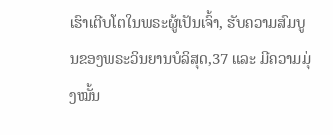ເຮົາເຕີບໂຕໃນພຣະຜູ້ເປັນເຈົ້າ, ຮັບຄວາມສົມບູນຂອງພຣະວິນຍານບໍລິສຸດ,37 ແລະ ມີຄວາມມຸ່ງໝັ້ນ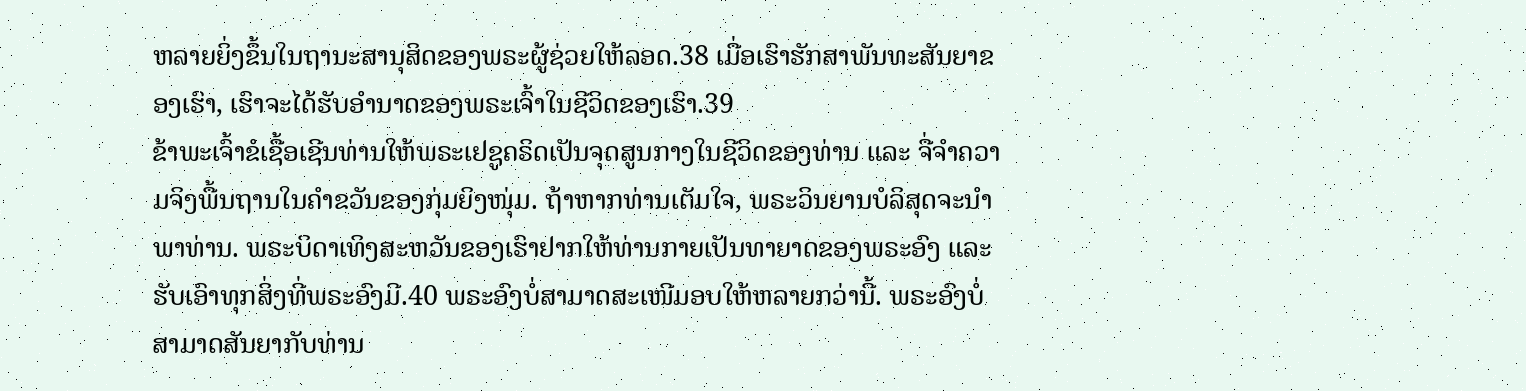ຫລາຍຍິ່ງຂຶ້ນໃນຖານະສານຸສິດຂອງພຣະຜູ້ຊ່ວຍໃຫ້ລອດ.38 ເມື່ອເຮົາຮັກສາພັນທະສັນຍາຂອງເຮົາ, ເຮົາຈະໄດ້ຮັບອຳນາດຂອງພຣະເຈົ້າໃນຊີວິດຂອງເຮົາ.39
ຂ້າພະເຈົ້າຂໍເຊື້ອເຊີນທ່ານໃຫ້ພຣະເຢຊູຄຣິດເປັນຈຸດສູນກາງໃນຊີວິດຂອງທ່ານ ແລະ ຈື່ຈຳຄວາມຈິງພື້ນຖານໃນຄຳຂວັນຂອງກຸ່ມຍິງໜຸ່ມ. ຖ້າຫາກທ່ານເຕັມໃຈ, ພຣະວິນຍານບໍລິສຸດຈະນຳພາທ່ານ. ພຣະບິດາເທິງສະຫວັນຂອງເຮົາຢາກໃຫ້ທ່ານກາຍເປັນທາຍາດຂອງພຣະອົງ ແລະ ຮັບເອົາທຸກສິ່ງທີ່ພຣະອົງມີ.40 ພຣະອົງບໍ່ສາມາດສະເໜີມອບໃຫ້ຫລາຍກວ່ານີ້. ພຣະອົງບໍ່ສາມາດສັນຍາກັບທ່ານ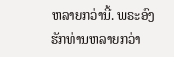ຫລາຍກວ່ານີ້. ພຣະອົງຮັກທ່ານຫລາຍກວ່າ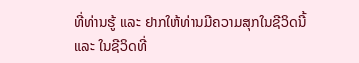ທີ່ທ່ານຮູ້ ແລະ ຢາກໃຫ້ທ່ານມີຄວາມສຸກໃນຊີວິດນີ້ ແລະ ໃນຊີວິດທີ່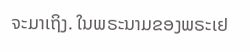ຈະມາເຖິງ. ໃນພຣະນາມຂອງພຣະເຢ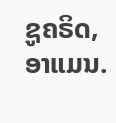ຊູຄຣິດ, ອາແມນ.